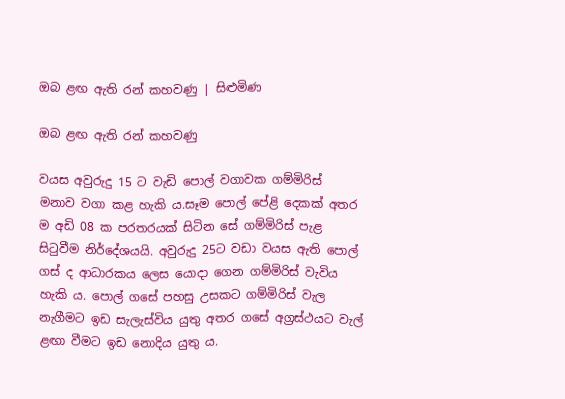ඔබ ළඟ ඇති රන් කහවණු | සිළුමිණ

ඔබ ළඟ ඇති රන් කහවණු

වයස අවුරුදු 15 ට වැඩි පොල් වගාවක ගම්මිරිස් මනාව වගා කළ හැකි ය.සෑම පොල් පේළි දෙකක් අතර ම අඩි 08 ක පරතරයක් සිටින සේ ගම්මිරිස් පැළ සිටුවීම නිර්දේශයයි. අවුරුදු 25ට වඩා වයස ඇති පොල් ගස් ද ආධාරකය ලෙස යොදා ගෙන ගම්මිරිස් වැවිය හැකි ය. පොල් ගසේ පහසු උසකට ගම්මිරිස් වැල නැගීමට ඉඩ සැලැස්විය යුතු අතර ගසේ අග්‍රස්ථයට වැල් ළඟා වීමට ඉඩ නොදිය යුතු ය.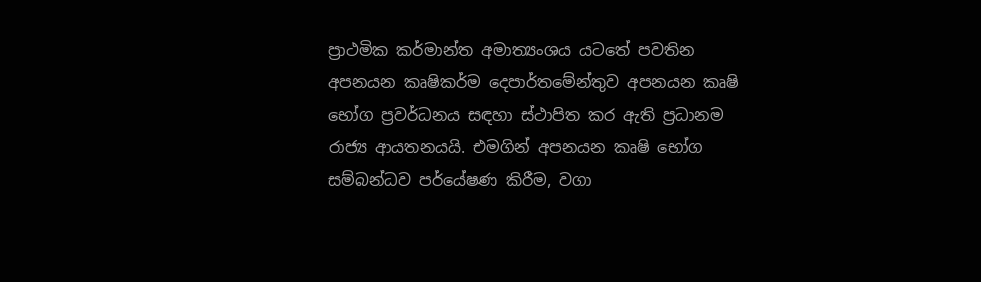ප්‍රාථමික කර්මාන්ත අමාත්‍යංශය යටතේ පවතින අපනයන කෘෂිකර්ම දෙපාර්තමේන්තුව අපනයන කෘෂි භෝග ප්‍රවර්ධනය සඳහා ස්ථාපිත කර ඇති ප්‍රධානම රාජ්‍ය ආයතනයයි. එමගින් අපනයන කෘෂි භෝග සම්බන්ධව පර්යේෂණ කිරීම, වගා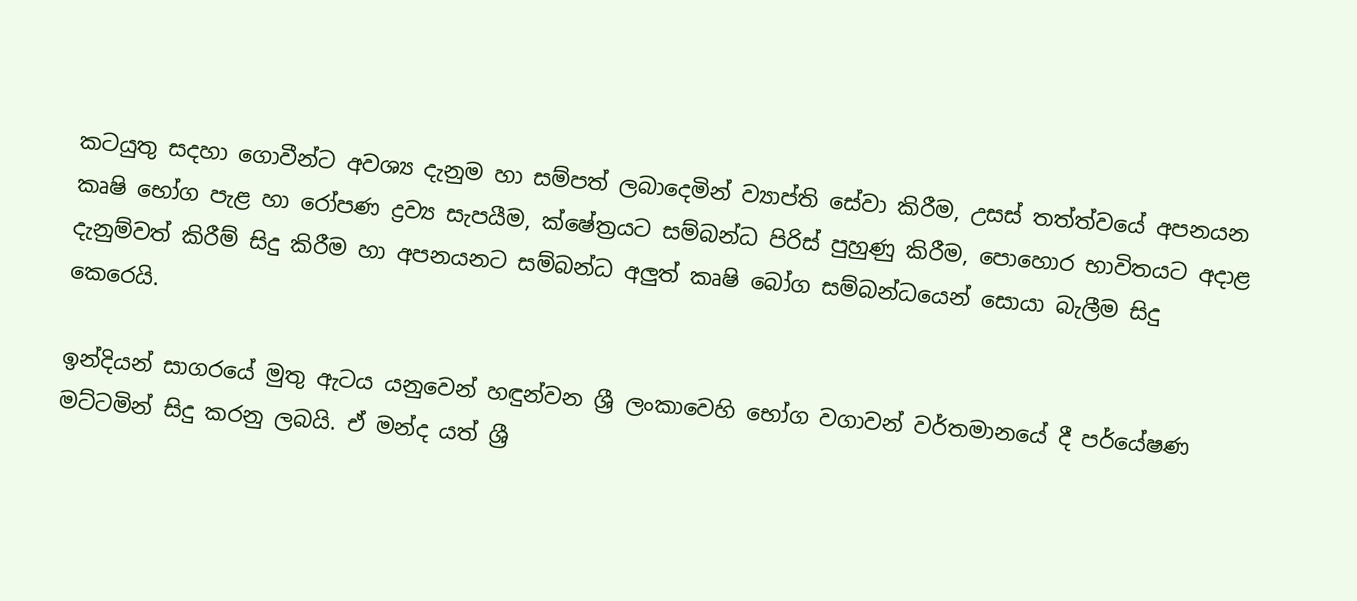කටයුතු සදහා ගොවීන්ට අවශ්‍ය දැනුම හා සම්පත් ලබාදෙමින් ව්‍යාප්ති සේවා කිරීම, උසස් තත්ත්වයේ අපනයන කෘෂි භෝග පැළ හා රෝපණ ද්‍රව්‍ය සැපයීම, ක්ෂේත්‍රයට සම්බන්ධ පිරිස් පුහුණු කිරීම, පොහොර භාවිතයට අදාළ දැනුම්වත් කිරීම් සිදු කිරීම හා අපනයනට සම්බන්ධ අලුත් කෘෂි බෝග සම්බන්ධයෙන් සොයා බැලීම සිදු කෙරෙයි.

ඉන්දියන් සාගරයේ මුතු ඇටය යනුවෙන් හඳුන්වන ශ්‍රී ලංකාවෙහි භෝග වගාවන් වර්තමානයේ දී පර්යේෂණ මට්ටමින් සිදු කරනු ලබයි. ඒ මන්ද යත් ශ්‍රී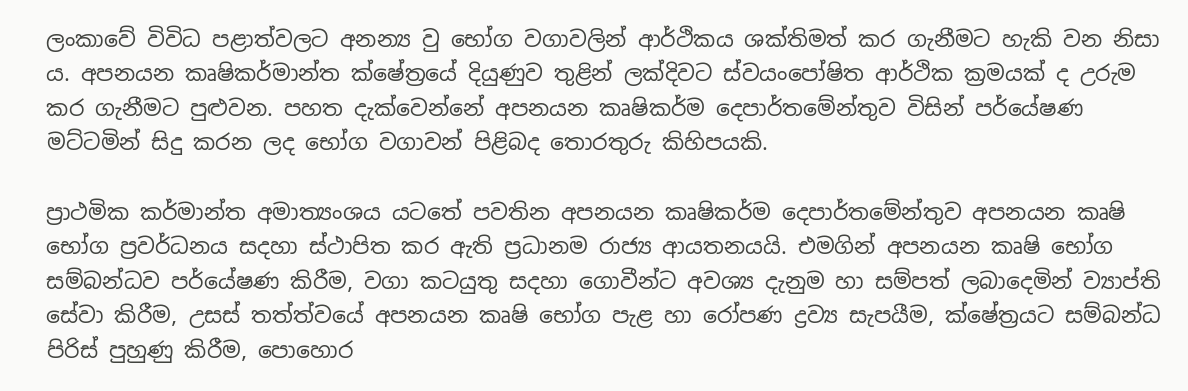ලංකාවේ විවිධ පළාත්වලට අනන්‍ය වු භෝග වගාවලින් ආර්ථිකය ශක්තිමත් කර ගැනීමට හැකි වන නිසා ය. අපනයන කෘෂිකර්මාන්ත ක්ෂේත්‍රයේ දියුණුව තුළින් ලක්දිවට ස්වයංපෝෂිත ආර්ථික ක්‍රමයක් ද උරුම කර ගැනීමට පුළුවන. පහත දැක්වෙන්නේ අපනයන කෘෂිකර්ම දෙපාර්තමේන්තුව විසින් පර්යේෂණ මට්ටමින් සිදු කරන ලද භෝග වගාවන් පිළිබද තොරතුරු කිහිපයකි.

ප්‍රාථමික කර්මාන්ත අමාත්‍යංශය යටතේ පවතින අපනයන කෘෂිකර්ම දෙපාර්තමේන්තුව අපනයන කෘෂි භෝග ප්‍රවර්ධනය සදහා ස්ථාපිත කර ඇති ප්‍රධානම රාජ්‍ය ආයතනයයි. එමගින් අපනයන කෘෂි භෝග සම්බන්ධව පර්යේෂණ කිරීම, වගා කටයුතු සදහා ගොවීන්ට අවශ්‍ය දැනුම හා සම්පත් ලබාදෙමින් ව්‍යාප්ති සේවා කිරීම, උසස් තත්ත්වයේ අපනයන කෘෂි භෝග පැළ හා රෝපණ ද්‍රව්‍ය සැපයීම, ක්ෂේත්‍රයට සම්බන්ධ පිරිස් පුහුණු කිරීම, පොහොර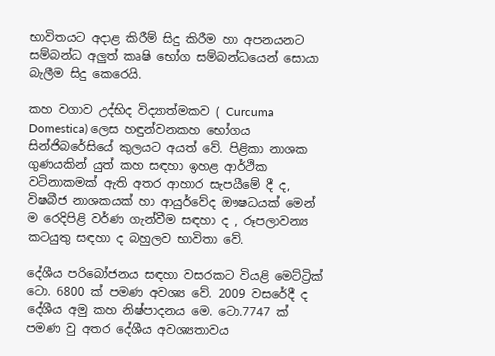භාවිතයට අදාළ කිරීම් සිදු කිරීම හා අපනයනට සම්බන්ධ අලුත් කෘෂි භෝග සම්බන්ධයෙන් සොයා බැලීම සිදු කෙරෙයි.

කහ වගාව උද්භිද විද්‍යාත්මකව ( Curcuma Domestica) ලෙස හඳුන්වනකහ භෝගය සින්ජිබරේසියේ කුලයට අයත් වේ. පිළිකා නාශක ගුණයකින් යුත් කහ සඳහා ඉහළ ආර්ථික වටිනාකමක් ඇති අතර ආහාර සැපයීමේ දී ද, විෂබීජ නාශකයක් හා ආයුර්වේද ඖෂධයක් මෙන් ම රෙදිපිළි වර්ණ ගැන්වීම සඳහා ද , රූපලාවන්‍ය කටයුතු සඳහා ද බහුලව භාවිතා වේ.

දේශීය පරිබෝජනය සඳහා වසරකට වියළි මෙට්ට්‍රික් ටො. 6800 ක් පමණ අවශ්‍ය වේ. 2009 වසරේදී ද දේශීය අමු කහ නිෂ්පාදනය මෙ. ටො.7747 ක් පමණ වු අතර දේශීය අවශ්‍යතාවය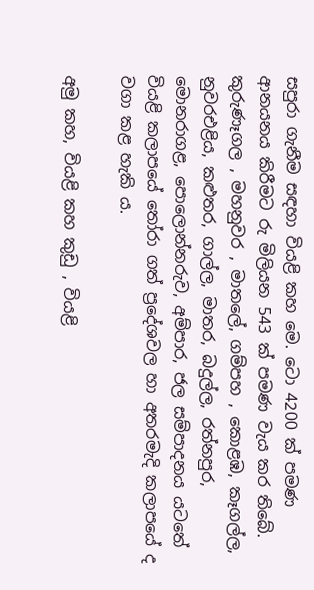සපුරා ගැනීම සඳහා වියළි කහ මෙ. ටො 4200 ක් පමණ ආනයනය කිරීමට රු මිලියන 543 ක් පමණ වැය කර තිබේ. කුරුණෑගල , මහනුවර , මාතලේ, ගම්පහ , කොළඹ, කෑගල්ල, නුවරඑළිය, කළුතර, ගාල්ල, මාතර, බදුල්ල, රත්නපුර, මොනරාගළ, පොලොන්නරුව, අම්පාර, ජල සම්පාදනය යටතේ වියළි කලාපයේ තෝරා ගත් ප්‍රදේශවල හා අතරමැදි කලාපයේ ද වගා කළ හැකි ය.

අමු කහ, වියළි කහ කුඩු , වියළි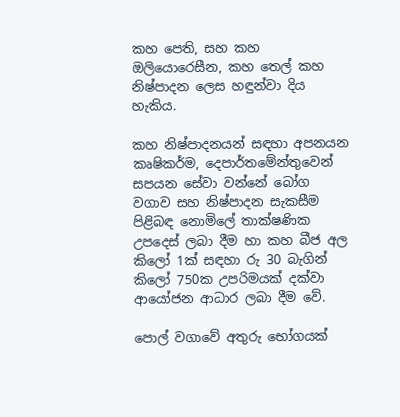කහ පෙති, සහ කහ ඔලියොරෙසීන, කහ තෙල් කහ නිෂ්පාදන ලෙස හඳුන්වා දිය හැකිය.

කහ නිෂ්පාදනයන් සඳහා අපනයන කෘෂිකර්ම, දෙපාර්තමේන්තුවෙන් සපයන සේවා වන්නේ බෝග වගාව සහ නිෂ්පාදන සැකසීම පිළිබඳ නොමිලේ තාක්ෂණික උපදෙස් ලබා දීම හා කහ බීජ අල කිලෝ 1ක් සඳහා රු 30 බැගින් කිලෝ 750ක උපරිමයක් දක්වා ආයෝජන ආධාර ලබා දීම වේ.

පොල් වගාවේ අතුරු භෝගයක්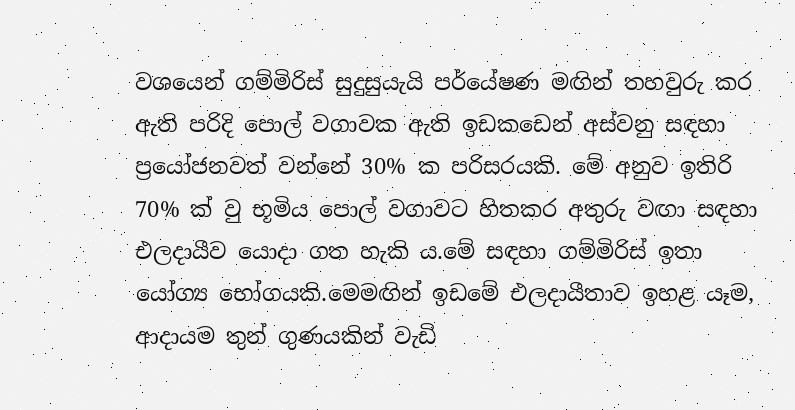වශයෙන් ගම්මිරිස් සුදුසුයැයි පර්යේෂණ මඟින් තහවුරු කර ඇති පරිදි පොල් වගාවක ඇති ඉඩකඩෙන් අස්වනු සඳහා ප්‍රයෝජනවත් වන්නේ 30% ක පරිසරයකි. මේ අනුව ඉතිරි 70% ක් වු භූමිය පොල් වගාවට හිතකර අතුරු වඟා සඳහා එලදායීව යොදා ගත හැකි ය.මේ සඳහා ගම්මිරිස් ඉතා යෝග්‍ය භෝගයකි.මෙමඟින් ඉඩමේ එලදායීතාව ඉහළ යෑම, ආදායම තුන් ගුණයකින් වැඩි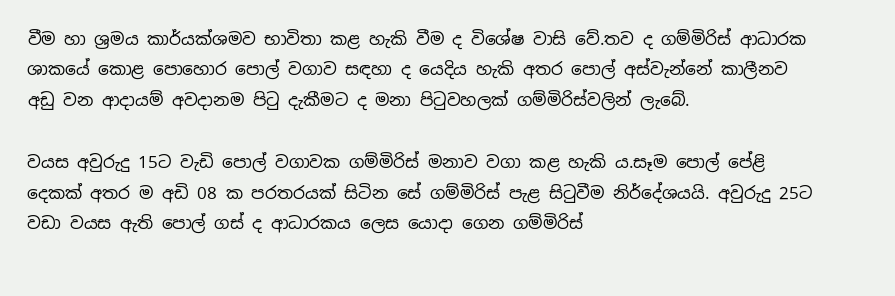වීම හා ශ්‍රමය කාර්යක්ශමව භාවිතා කළ හැකි වීම ද විශේෂ වාසි වේ.තව ද ගම්මිරිස් ආධාරක ශාකයේ කොළ පොහොර පොල් වගාව සඳහා ද යෙදිය හැකි අතර පොල් අස්වැන්නේ කාලීනව අඩු වන ආදායම් අවදානම පිටු දැකීමට ද මනා පිටුවහලක් ගම්මිරිස්වලින් ලැබේ.

වයස අවුරුදු 15ට වැඩි පොල් වගාවක ගම්මිරිස් මනාව වගා කළ හැකි ය.සෑම පොල් පේළි දෙකක් අතර ම අඩි 08 ක පරතරයක් සිටින සේ ගම්මිරිස් පැළ සිටුවීම නිර්දේශයයි. අවුරුදු 25ට වඩා වයස ඇති පොල් ගස් ද ආධාරකය ලෙස යොදා ගෙන ගම්මිරිස්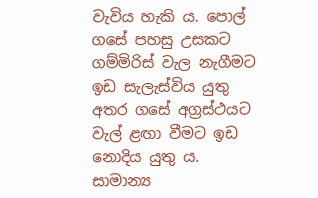වැවිය හැකි ය. පොල් ගසේ පහසු උසකට ගම්මිරිස් වැල නැගීමට ඉඩ සැලැස්විය යුතු අතර ගසේ අග්‍රස්ථයට වැල් ළඟා වීමට ඉඩ නොදිය යුතු ය. සාමාන්‍ය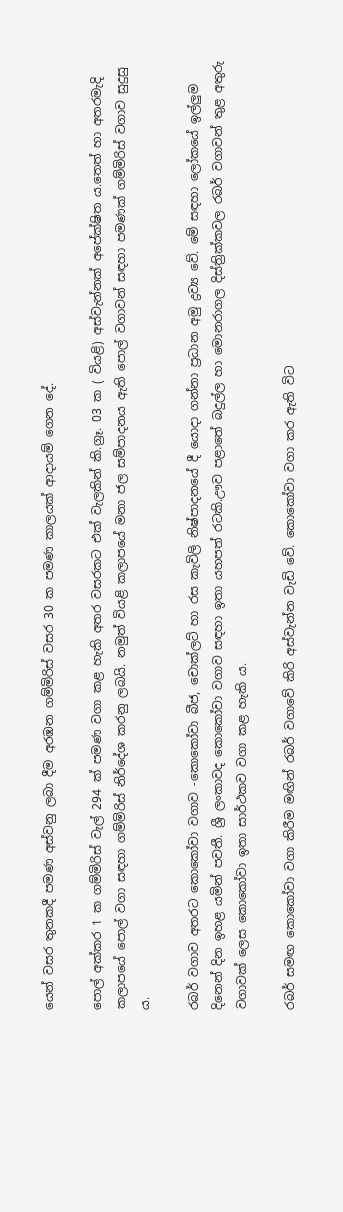යෙන් වසර තුනකදී පමණ අස්වනු ලබා දීම අරඹන ගම්මිරිස් වසර 30 ක පමණ කාලයක් ආදායම් ගෙන දේ.

පොල් අක්කර 1 ක ගම්මිරිස් වැල් 294 ක් පමණ වගා කළ හැකි අතර වසරකට එක් වැලකින් කි.ග්‍රෑ. 03 ක ( වියළි) අස්වැන්නක් අපේක්ෂිත ය.තෙත් හා අතරමැදි කලාපයේ පොල් වගා සඳහා ගම්මිරිස් නිර්දේශ කරනු ලබයි. නමුත් වියළි කලාපයේ මනා ජල සම්පාදනය ඇති පොල් වගාවන් සඳහා පමණක් ගම්මිරිස් වගාව සුදුසු ය.

රබර් වගාව අතරට කොකෝවා වගාව -කොකෝවා බීජ, චොක්ලට් හා රස කැවිලි නිෂ්පාදනයේ දී යොදා ගන්නා ප්‍රධාන අමු ද්‍රව්‍ය වේ. මේ සඳහා ලෝකයේ ඉල්ලුම දිනෙන් දින ඉහළ යමින් පවතී. ශ්‍රී ලංකාවද කොකෝවා වගාව සඳහා ඉතා යහපත් රටකි.ඌව පළාතේ බදුල්ල හා මොනරාගල දිස්ත්‍රික්කවල රබර් වගාවන් තුළ අතුරු වගාවක් ලෙස කොකෝවා ඉතා සාර්ථකව වගා කළ හැකි ය.

රබර් සමඟ කොකෝවා වගා කිරීම මඟින් රබර් වගාවේ කිරි අස්වැන්න වැඩි වේ. කොකෝවා වගා කර ඇති විට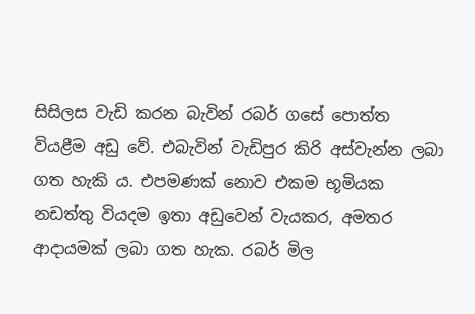සිසිලස වැඩි කරන බැවින් රබර් ගසේ පොත්ත වියළීම අඩු වේ. එබැවින් වැඩිපුර කිරි අස්වැන්න ලබා ගත හැකි ය. එපමණක් නොව එකම භූමියක නඩත්තු වියදම ඉතා අඩුවෙන් වැයකර, අමතර ආදායමක් ලබා ගත හැක. රබර් මිල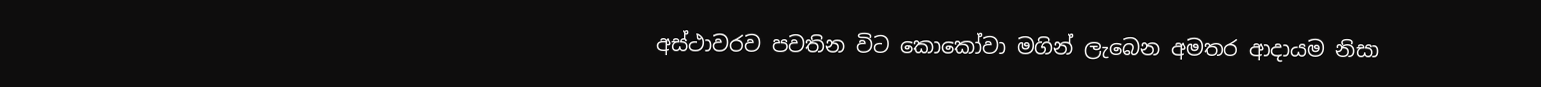අස්ථාවරව පවතින විට කොකෝවා මගින් ලැබෙන අමතර ආදායම නිසා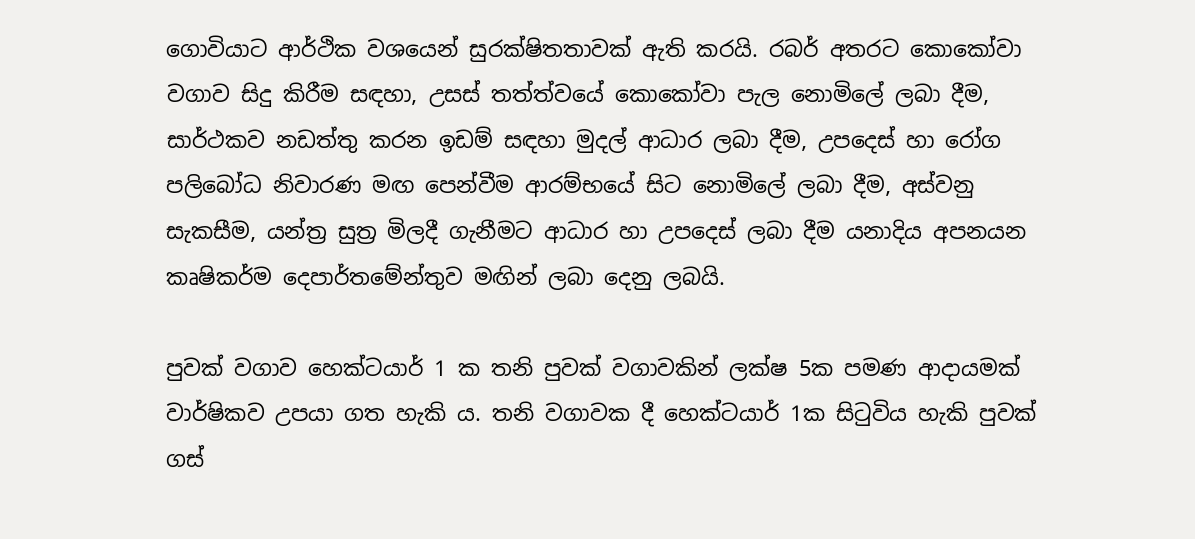ගොවියාට ආර්ථික වශයෙන් සුරක්ෂිතතාවක් ඇති කරයි. රබර් අතරට කොකෝවා වගාව සිදු කිරීම සඳහා, උසස් තත්ත්වයේ කොකෝවා පැල නොමිලේ ලබා දීම, සාර්ථකව නඩත්තු කරන ඉඩම් සඳහා මුදල් ආධාර ලබා දීම, උපදෙස් හා රෝග පලිබෝධ නිවාරණ මඟ පෙන්වීම ආරම්භයේ සිට නොමිලේ ලබා දීම, අස්වනු සැකසීම, යන්ත්‍ර සුත්‍ර මිලදී ගැනීමට ආධාර හා උපදෙස් ලබා දීම යනාදිය අපනයන කෘෂිකර්ම දෙපාර්තමේන්තුව මඟින් ලබා දෙනු ලබයි.

පුවක් වගාව හෙක්ටයාර් 1 ක තනි පුවක් වගාවකින් ලක්ෂ 5ක පමණ ආදායමක් වාර්ෂිකව උපයා ගත හැකි ය. තනි වගාවක දී හෙක්ටයාර් 1ක සිටුවිය හැකි පුවක් ගස්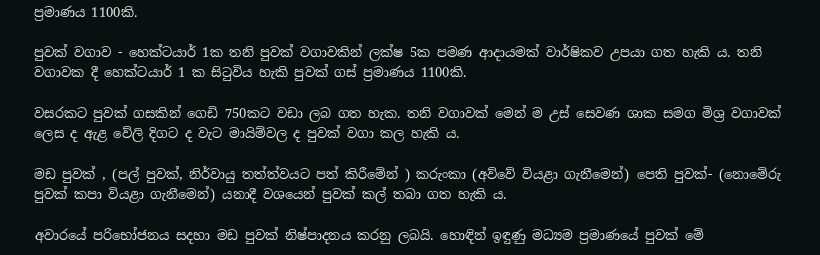ප්‍රමාණය 1100කි.

පුවක් වගාව - හෙක්ටයාර් 1ක තනි පුවක් වගාවකින් ලක්ෂ 5ක පමණ ආදායමක් වාර්ෂිකව උපයා ගත හැකි ය. තනි වගාවක දී හෙක්ටයාර් 1 ක සිටුවිය හැකි පුවක් ගස් ප්‍රමාණය 1100කි.

වසරකට පුවක් ගසකින් ගෙඩි 750කට වඩා ලබ ගත හැක. තනි වගාවක් මෙන් ම උස් සෙවණ ශාක සමග මිශ්‍ර වගාවක් ලෙස ද ඇළ වේලි දිගට ද වැට මායිම්වල ද පුවක් වගා කල හැකි ය.

මඩ පුවක් , (පල් පුවක්, නිර්වායු තත්ත්වයට පත් කිරීමේන් ) කරුංකා (අව්වේ වියළා ගැනීමෙන්) පෙති පුවක්- (නොමේරු පුවක් කපා වියළා ගැනීමෙන්) යනාදී වශයෙන් පුවක් කල් තබා ගත හැකි ය.

අවාරයේ පරිභෝජනය සදහා මඩ පුවක් නිෂ්පාදනය කරනු ලබයි. හොඳින් ඉඳුණු මධ්‍යම ප්‍රමාණයේ පුවක් මේ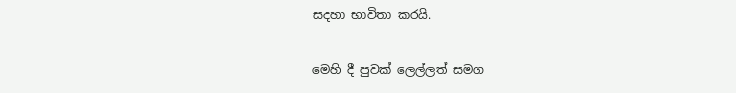සදහා භාවිතා කරයි.

මෙහි දී පුවක් ලෙල්ලත් සමග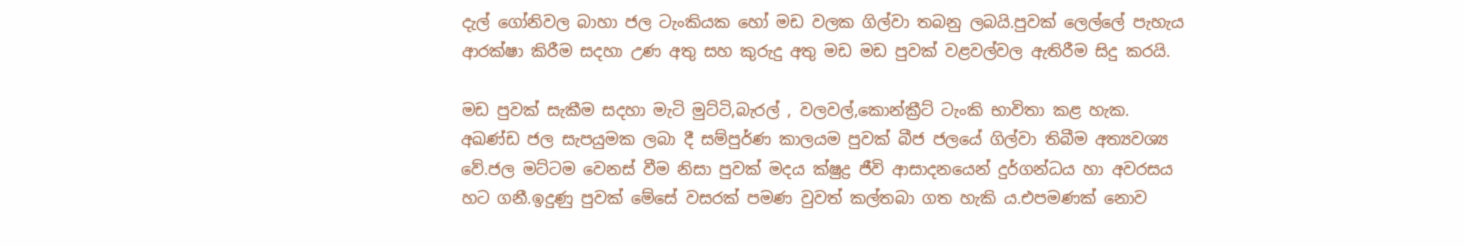දැල් ගෝනිවල බාහා ජල ටැංකියක හෝ මඩ වලක ගිල්වා තබනු ලබයි.පුවක් ලෙල්ලේ පැහැය ආරක්ෂා කිරීම සදහා උණ අතු සහ කුරුදු අතු මඩ මඩ පුවක් වළවල්වල ඇතිරීම සිදු කරයි.

මඩ පුවක් සැකීම සදහා මැටි මුට්ටි,බැරල් , වලවල්,කොන්ක්‍රීට් ටැංකි භාවිතා කළ හැක. අඛණ්ඩ ජල සැපයුමක ලබා දී සම්පුර්ණ කාලයම පුවක් බීජ ජලයේ ගිල්වා තිබීම අත්‍යවශ්‍ය වේ.ජල මට්ටම වෙනස් වීම නිසා පුවක් මදය ක්ෂුද්‍ර ජීවි ආසාදනයෙන් දුර්ගන්ධය හා අවරසය හට ගනී.ඉදුණු පුවක් මේසේ වසරක් පමණ වුවත් කල්තබා ගත හැකි ය.එපමණක් නොව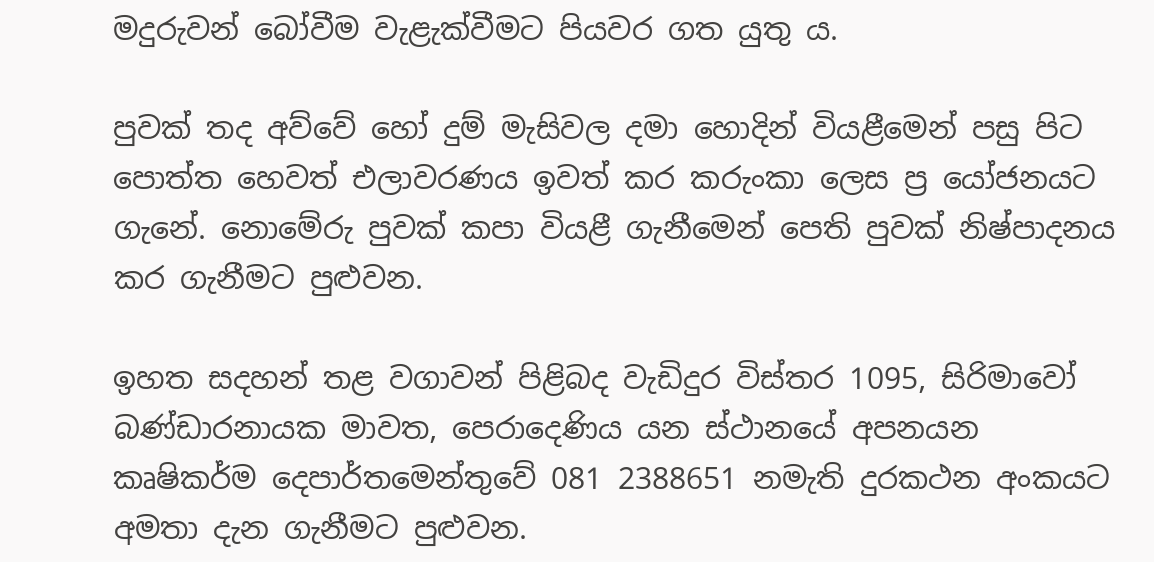මදුරුවන් බෝවීම වැළැක්වීමට පියවර ගත යුතු ය.

පුවක් තද අව්වේ හෝ දුම් මැසිවල දමා හොදින් වියළීමෙන් පසු පිට පොත්ත හෙවත් එලාවරණය ඉවත් කර කරුංකා ලෙස ප්‍ර යෝජනයට ගැනේ. නොමේරු පුවක් කපා වියළී ගැනීමෙන් පෙති පුවක් නිෂ්පාදනය කර ගැනීමට පුළුවන.

ඉහත සදහන් තළ වගාවන් පිළිබද වැඩිදුර විස්තර 1095, සිරිමාවෝ බණ්ඩාරනායක මාවත, පෙරාදෙණිය යන ස්ථානයේ අපනයන කෘෂිකර්ම දෙපාර්තමෙන්තුවේ 081 2388651 නමැති දුරකථන අංකයට අමතා දැන ගැනීමට පුළුවන.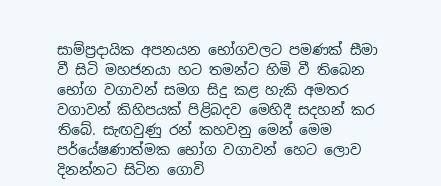සාම්ප්‍රදායික අපනයන භෝගවලට පමණක් සීමා වී සිටි මහජනයා හට තමන්ට හිමි වී තිබෙන භෝග වගාවන් සමග සිදු කළ හැකි අමතර වගාවන් කිහිපයක් පිළිබදව මෙහිදී සදහන් කර තිබේ. සැඟවුණු රන් කහවනු මෙන් මෙම පර්යේෂණාත්මක භෝග වගාවන් හෙට ලොව දිනන්නට සිටින ගොවි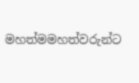මහත්මමහත්වරුන්ට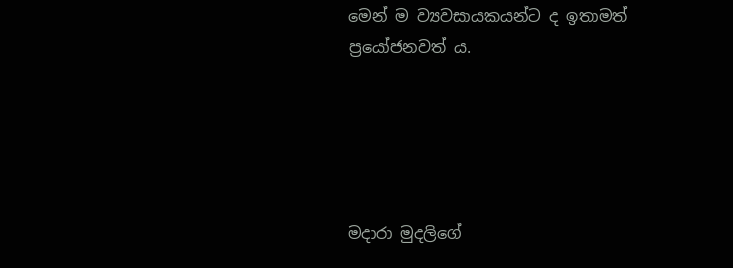මෙන් ම ව්‍යවසායකයන්ට ද ඉතාමත් ප්‍රයෝජනවත් ය.





මදාරා මුදලිගේ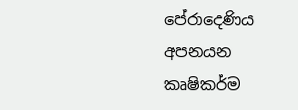පේරාදෙණිය අපනයන කෘෂිකර්ම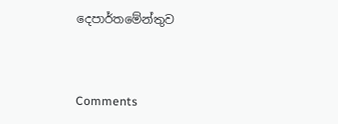දෙපාර්තමේන්තුව



Comments